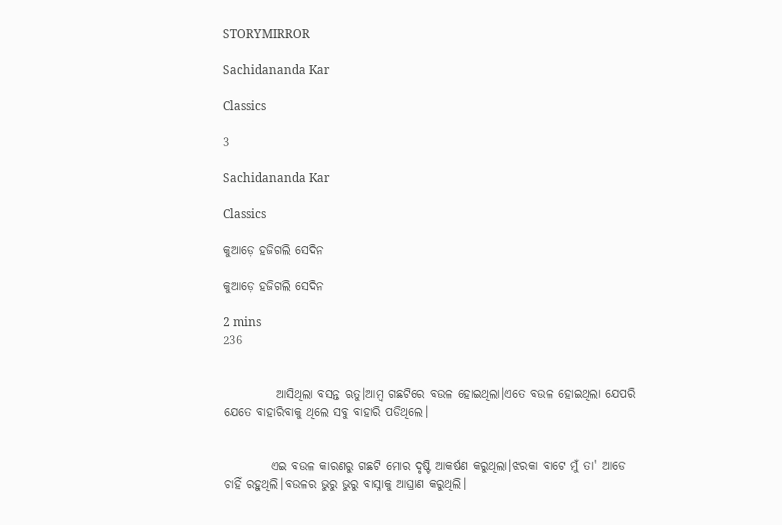STORYMIRROR

Sachidananda Kar

Classics

3

Sachidananda Kar

Classics

କୁଆଡ଼େ ହଜିଗଲି ସେଦିନ

କୁଆଡ଼େ ହଜିଗଲି ସେଦିନ

2 mins
236


           ଆସିଥିଲା ବସନ୍ତ ଋତୁ।ଆମ୍ବ ଗଛଟିରେ ବଉଳ ହୋଇଥିଲା।ଏତେ ବଉଳ ହୋଇଥିଲା ଯେପରି ଯେତେ ବାହାରିବାକୁ ଥିଲେ ସବୁ ବାହାରି ପଡିଥିଲେ।


          ଏଇ ବଉଳ କାରଣରୁ ଗଛଟି ମୋର ଦୃଷ୍ଟି ଆକର୍ଷଣ କରୁଥିଲା।ଝରକା ବାଟେ ମୁଁ ତା' ଆଡେ ଚାହିଁ ରହୁଥିଲି।ବଉଳର ଭୁରୁ ଭୁରୁ ବାସ୍ନାକୁ ଆଘ୍ରାଣ କରୁଥିଲି।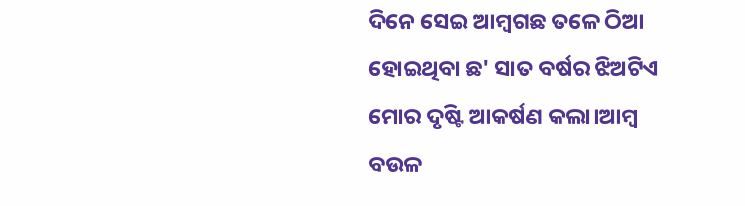ଦିନେ ସେଇ ଆମ୍ବଗଛ ତଳେ ଠିଆ ହୋଇଥିବା ଛ' ସାତ ବର୍ଷର ଝିଅଟିଏ ମୋର ଦୃଷ୍ଟି ଆକର୍ଷଣ କଲା।ଆମ୍ବ ବଉଳ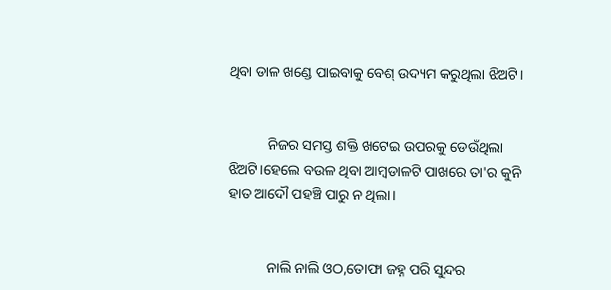ଥିବା ଡାଳ ଖଣ୍ଡେ ପାଇବାକୁ ବେଶ୍ ଉଦ୍ୟମ କରୁଥିଲା ଝିଅଟି।


           ନିଜର ସମସ୍ତ ଶକ୍ତି ଖଟେଇ ଉପରକୁ ଡେଉଁଥିଲା ଝିଅଟି।ହେଲେ ବଉଳ ଥିବା ଆମ୍ବଡାଳଟି ପାଖରେ ତା'ର କୁନି ହାତ ଆଦୌ ପହଞ୍ଚି ପାରୁ ନ ଥିଲା।


           ନାଲି ନାଲି ଓଠ,ତୋଫା ଜହ୍ନ ପରି ସୁନ୍ଦର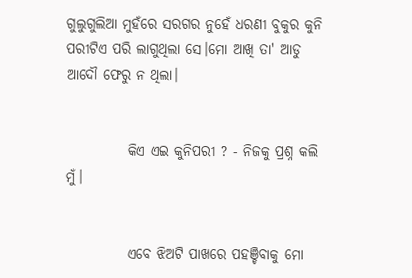ଗୁଲୁଗୁଲିଆ ମୁହଁରେ ସରଗର ନୁହେଁ ଧରଣୀ ବୁକୁର କୁନି ପରୀଟିଏ ପରି ଲାଗୁଥିଲା ସେ।ମୋ ଆଖି ତା' ଆଡୁ ଆଦୌ ଫେରୁ ନ ଥିଲା।


           କିଏ ଏଇ କୁନିପରୀ ? - ନିଜକୁ ପ୍ରଶ୍ନ କଲି ମୁଁ।


           ଏବେ ଝିଅଟି ପାଖରେ ପହଞ୍ଚିବାକୁ ମୋ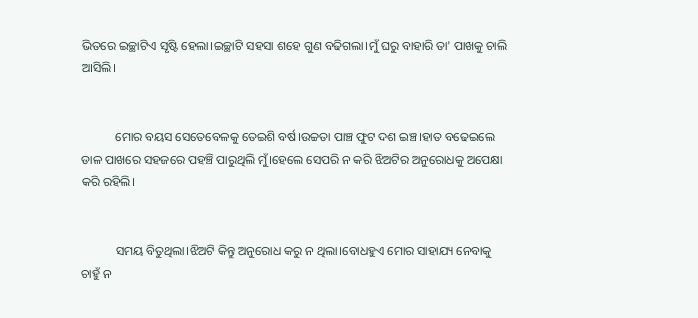ଭିତରେ ଇଚ୍ଛାଟିଏ ସୃଷ୍ଟି ହେଲା।ଇଚ୍ଛାଟି ସହସା ଶହେ ଗୁଣ ବଢିଗଲା।ମୁଁ ଘରୁ ବାହାରି ତା' ପାଖକୁ ଚାଲି ଆସିଲି।


           ମୋର ବୟସ ସେତେବେଳକୁ ତେଇଶି ବର୍ଷ।ଉଚ୍ଚତା ପାଞ୍ଚ ଫୁଟ ଦଶ ଇଞ୍ଚ।ହାତ ବଢେଇଲେ ଡାଳ ପାଖରେ ସହଜରେ ପହଞ୍ଚି ପାରୁଥିଲି ମୁଁ।ହେଲେ ସେପରି ନ କରି ଝିଅଟିର ଅନୁରୋଧକୁ ଅପେକ୍ଷା କରି ରହିଲି।


           ସମୟ ବିତୁଥିଲା।ଝିଅଟି କିନ୍ତୁ ଅନୁରୋଧ କରୁ ନ ଥିଲା।ବୋଧହୁଏ ମୋର ସାହାଯ୍ୟ ନେବାକୁ ଚାହୁଁ ନ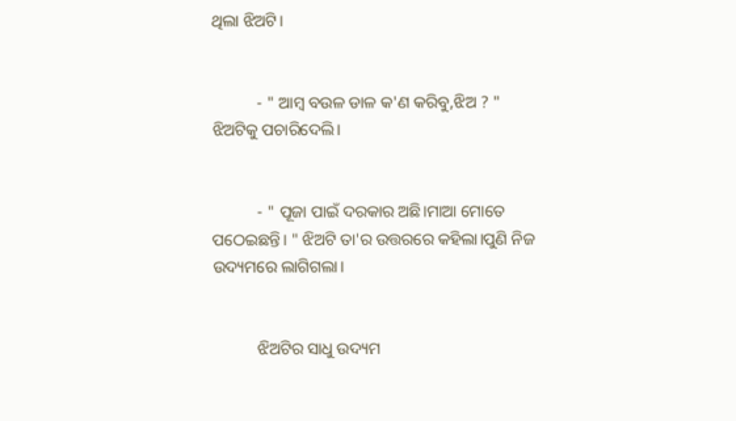ଥିଲା ଝିଅଟି।


           - " ଆମ୍ବ ବଉଳ ଡାଳ କ'ଣ କରିବୁ,ଝିଅ ? " ଝିଅଟିକୁ ପଚାରିଦେଲି।


           - " ପୂଜା ପାଇଁ ଦରକାର ଅଛି।ମାଆ ମୋତେ ପଠେଇଛନ୍ତି। " ଝିଅଟି ତା'ର ଉତ୍ତରରେ କହିଲା।ପୁଣି ନିଜ ଉଦ୍ୟମରେ ଲାଗିଗଲା।


           ଝିଅଟିର ସାଧୁ ଉଦ୍ୟମ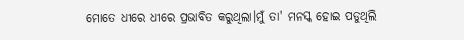ମୋତେ ଧୀରେ ଧୀରେ ପ୍ରଭାବିତ କରୁଥିଲା।ମୁଁ ତା' ମନସ୍କ ହୋଇ ପଡୁଥିଲି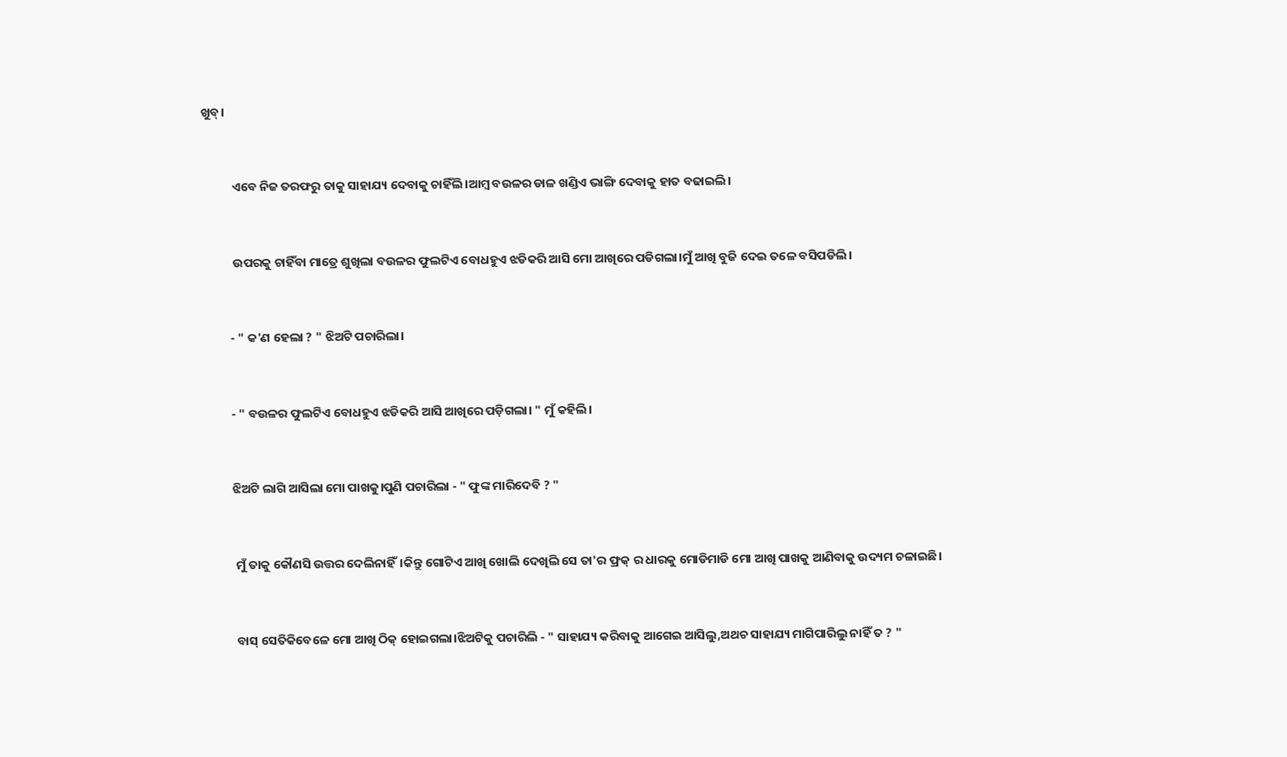ଖୁବ୍।


           ଏବେ ନିଜ ତରଫରୁ ତାକୁ ସାହାଯ୍ୟ ଦେବାକୁ ଚାହିଁଲି।ଆମ୍ବ ବଉଳର ଡାଳ ଖଣ୍ଡିଏ ଭାଙ୍ଗି ଦେବାକୁ ହାତ ବଢାଇଲି।


           ଉପରକୁ ଚାହିଁବା ମାତ୍ରେ ଶୁଖିଲା ବଉଳର ଫୁଲଟିଏ ବୋଧହୁଏ ଝଡିକରି ଆସି ମୋ ଆଖିରେ ପଡିଗଲା।ମୁଁ ଆଖି ବୁଜି ଦେଇ ତଳେ ବସିପଡିଲି।


          - " କ'ଣ ହେଲା ? " ଝିଅଟି ପଚାରିଲା।


          - " ବଉଳର ଫୁଲଟିଏ ବୋଧହୁଏ ଝଡିକରି ଆସି ଆଖିରେ ପଡ଼ିଗଲା। " ମୁଁ କହିଲି।


          ଝିଅଟି ଲାଗି ଆସିଲା ମୋ ପାଖକୁ।ପୁଣି ପଚାରିଲା - " ଫୁଙ୍କ ମାରିଦେବି ? "


           ମୁଁ ତାକୁ କୌଣସି ଉତ୍ତର ଦେଲିନାହିଁ।କିନ୍ତୁ ଗୋଟିଏ ଆଖି ଖୋଲି ଦେଖିଲି ସେ ତା'ର ଫ୍ରକ୍ ର ଧାରକୁ ମୋଡିମାଡି ମୋ ଆଖି ପାଖକୁ ଆଣିବାକୁ ଉଦ୍ୟମ ଚଳାଇଛି।


           ବାସ୍ ସେତିକିବେଳେ ମୋ ଆଖି ଠିକ୍ ହୋଇଗଲା।ଝିଅଟିକୁ ପଚାରିଲି - " ସାହାଯ୍ୟ କରିବାକୁ ଆଗେଇ ଆସିଲୁ,ଅଥଚ ସାହାଯ୍ୟ ମାଗିପାରିଲୁ ନାହିଁ ତ ? "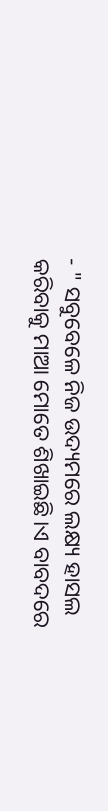- " ସବୁବେଳେ ନିଜ ଉଦ୍ୟମରେ ଲକ୍ଷ୍ୟ ହାସଲ କରିବାକୁ ମାଆ ମୋତେ ଶିଖାଇଛି।ଏ ବାବଦରେ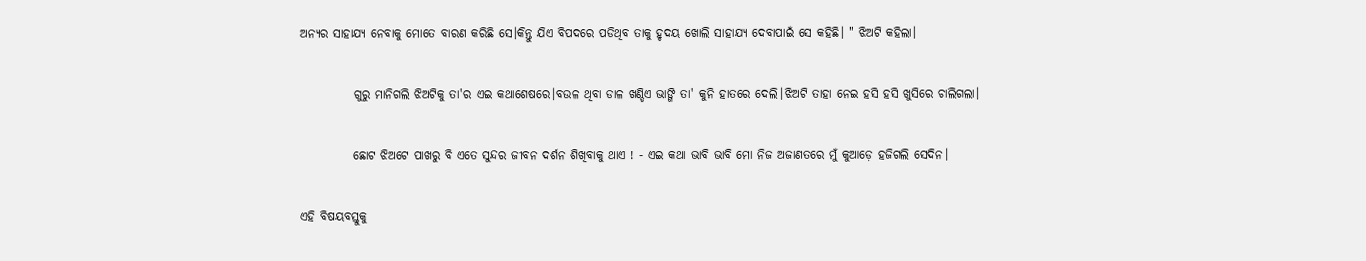ଅନ୍ୟର ସାହାଯ୍ୟ ନେବାକୁ ମୋତେ ବାରଣ କରିଛି ସେ।କିନ୍ତୁ ଯିଏ ବିପଦରେ ପଡିଥିବ ତାକୁ ହୃଦୟ ଖୋଲି ସାହାଯ୍ୟ ଦେବାପାଇଁ ସେ କହିଛି। " ଝିଅଟି କହିଲା।


           ଗୁରୁ ମାନିଗଲି ଝିଅଟିକୁ ତା'ର ଏଇ କଥାଶେଷରେ।ବଉଳ ଥିବା ଡାଳ ଖଣ୍ଡିଏ ଭାଙ୍ଗି ତା' କୁନି ହାତରେ ଦେଲି।ଝିଅଟି ତାହା ନେଇ ହସି ହସି ଖୁସିରେ ଚାଲିଗଲା।


           ଛୋଟ ଝିଅଟେ ପାଖରୁ ବି ଏତେ ସୁନ୍ଦର ଜୀବନ ଦର୍ଶନ ଶିଖିବାକୁ ଥାଏ ! - ଏଇ କଥା ଭାବି ଭାବି ମୋ ନିଜ ଅଜାଣତରେ ମୁଁ କୁଆଡ଼େ ହଜିଗଲି ସେଦିନ।


ଏହି ବିଷୟବସ୍ତୁକୁ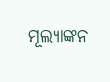ମୂଲ୍ୟାଙ୍କନ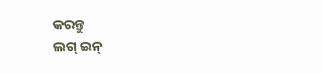କରନ୍ତୁ
ଲଗ୍ ଇନ୍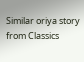Similar oriya story from Classics